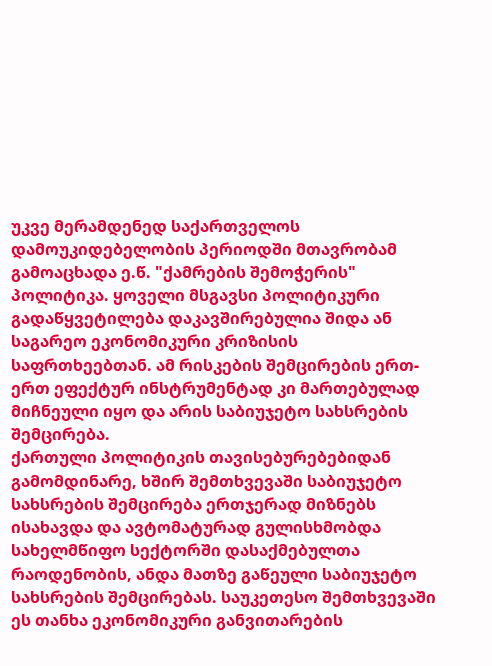უკვე მერამდენედ საქართველოს დამოუკიდებელობის პერიოდში მთავრობამ გამოაცხადა ე.წ. "ქამრების შემოჭერის" პოლიტიკა. ყოველი მსგავსი პოლიტიკური გადაწყვეტილება დაკავშირებულია შიდა ან საგარეო ეკონომიკური კრიზისის საფრთხეებთან. ამ რისკების შემცირების ერთ-ერთ ეფექტურ ინსტრუმენტად კი მართებულად მიჩნეული იყო და არის საბიუჯეტო სახსრების შემცირება.
ქართული პოლიტიკის თავისებურებებიდან გამომდინარე, ხშირ შემთხვევაში საბიუჯეტო სახსრების შემცირება ერთჯერად მიზნებს ისახავდა და ავტომატურად გულისხმობდა სახელმწიფო სექტორში დასაქმებულთა რაოდენობის, ანდა მათზე გაწეული საბიუჯეტო სახსრების შემცირებას. საუკეთესო შემთხვევაში ეს თანხა ეკონომიკური განვითარების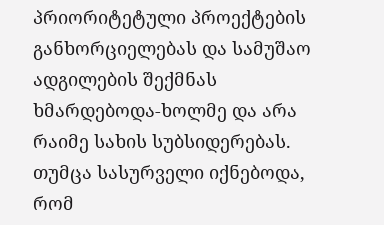პრიორიტეტული პროექტების განხორციელებას და სამუშაო ადგილების შექმნას ხმარდებოდა-ხოლმე და არა რაიმე სახის სუბსიდერებას.
თუმცა სასურველი იქნებოდა, რომ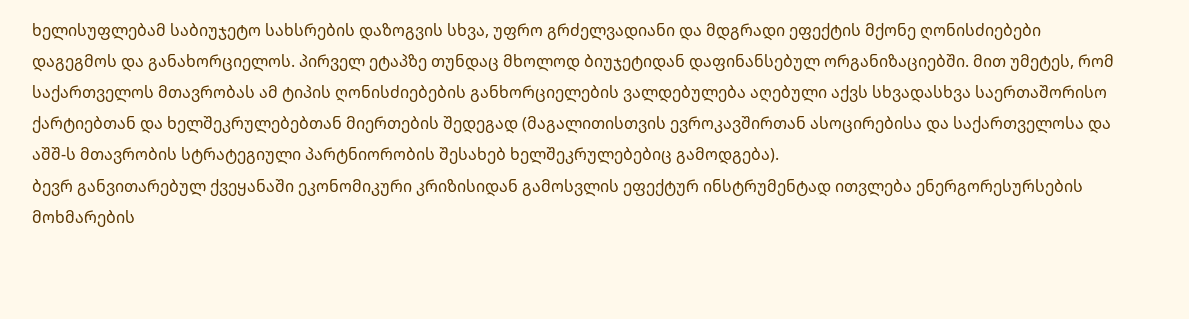ხელისუფლებამ საბიუჯეტო სახსრების დაზოგვის სხვა, უფრო გრძელვადიანი და მდგრადი ეფექტის მქონე ღონისძიებები დაგეგმოს და განახორციელოს. პირველ ეტაპზე თუნდაც მხოლოდ ბიუჯეტიდან დაფინანსებულ ორგანიზაციებში. მით უმეტეს, რომ საქართველოს მთავრობას ამ ტიპის ღონისძიებების განხორციელების ვალდებულება აღებული აქვს სხვადასხვა საერთაშორისო ქარტიებთან და ხელშეკრულებებთან მიერთების შედეგად (მაგალითისთვის ევროკავშირთან ასოცირებისა და საქართველოსა და აშშ-ს მთავრობის სტრატეგიული პარტნიორობის შესახებ ხელშეკრულებებიც გამოდგება).
ბევრ განვითარებულ ქვეყანაში ეკონომიკური კრიზისიდან გამოსვლის ეფექტურ ინსტრუმენტად ითვლება ენერგორესურსების მოხმარების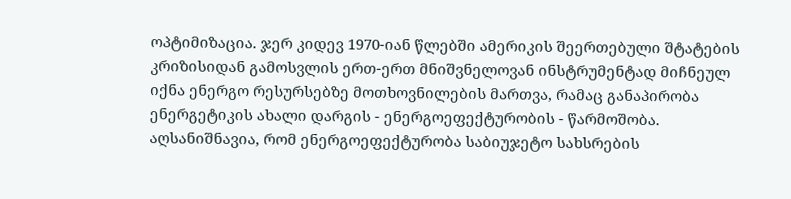ოპტიმიზაცია. ჯერ კიდევ 1970-იან წლებში ამერიკის შეერთებული შტატების კრიზისიდან გამოსვლის ერთ-ერთ მნიშვნელოვან ინსტრუმენტად მიჩნეულ იქნა ენერგო რესურსებზე მოთხოვნილების მართვა, რამაც განაპირობა ენერგეტიკის ახალი დარგის - ენერგოეფექტურობის - წარმოშობა. აღსანიშნავია, რომ ენერგოეფექტურობა საბიუჯეტო სახსრების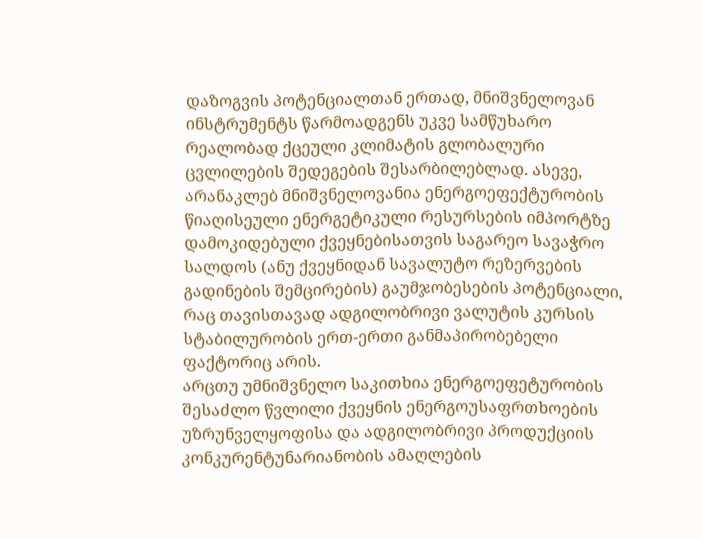დაზოგვის პოტენციალთან ერთად, მნიშვნელოვან ინსტრუმენტს წარმოადგენს უკვე სამწუხარო რეალობად ქცეული კლიმატის გლობალური ცვლილების შედეგების შესარბილებლად. ასევე, არანაკლებ მნიშვნელოვანია ენერგოეფექტურობის წიაღისეული ენერგეტიკული რესურსების იმპორტზე დამოკიდებული ქვეყნებისათვის საგარეო სავაჭრო სალდოს (ანუ ქვეყნიდან სავალუტო რეზერვების გადინების შემცირების) გაუმჯობესების პოტენციალი, რაც თავისთავად ადგილობრივი ვალუტის კურსის სტაბილურობის ერთ-ერთი განმაპირობებელი ფაქტორიც არის.
არცთუ უმნიშვნელო საკითხია ენერგოეფეტურობის შესაძლო წვლილი ქვეყნის ენერგოუსაფრთხოების უზრუნველყოფისა და ადგილობრივი პროდუქციის კონკურენტუნარიანობის ამაღლების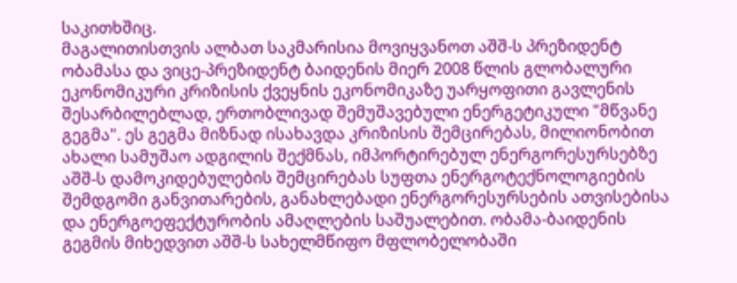საკითხშიც.
მაგალითისთვის ალბათ საკმარისია მოვიყვანოთ აშშ-ს პრეზიდენტ ობამასა და ვიცე-პრეზიდენტ ბაიდენის მიერ 2008 წლის გლობალური ეკონომიკური კრიზისის ქვეყნის ეკონომიკაზე უარყოფითი გავლენის შესარბილებლად, ერთობლივად შემუშავებული ენერგეტიკული "მწვანე გეგმა". ეს გეგმა მიზნად ისახავდა კრიზისის შემცირებას, მილიონობით ახალი სამუშაო ადგილის შექმნას, იმპორტირებულ ენერგორესურსებზე აშშ-ს დამოკიდებულების შემცირებას სუფთა ენერგოტექნოლოგიების შემდგომი განვითარების, განახლებადი ენერგორესურსების ათვისებისა და ენერგოეფექტურობის ამაღლების საშუალებით. ობამა-ბაიდენის გეგმის მიხედვით აშშ-ს სახელმწიფო მფლობელობაში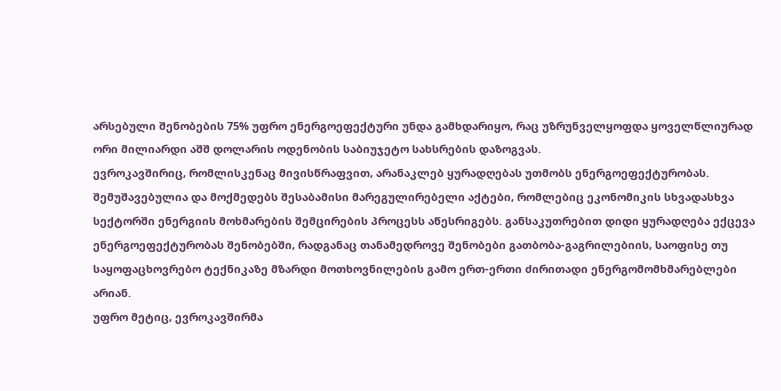არსებული შენობების 75% უფრო ენერგოეფექტური უნდა გამხდარიყო, რაც უზრუნველყოფდა ყოველწლიურად ორი მილიარდი აშშ დოლარის ოდენობის საბიუჯეტო სახსრების დაზოგვას.
ევროკავშირიც, რომლისკენაც მივისწრაფვით, არანაკლებ ყურადღებას უთმობს ენერგოეფექტურობას. შემუშავებულია და მოქმედებს შესაბამისი მარეგულირებელი აქტები, რომლებიც ეკონომიკის სხვადასხვა სექტორში ენერგიის მოხმარების შემცირების პროცესს აწესრიგებს. განსაკუთრებით დიდი ყურადღება ექცევა ენერგოეფექტურობას შენობებში, რადგანაც თანამედროვე შენობები გათბობა-გაგრილებიის, საოფისე თუ საყოფაცხოვრებო ტექნიკაზე მზარდი მოთხოვნილების გამო ერთ-ერთი ძირითადი ენერგომომხმარებლები არიან.
უფრო მეტიც, ევროკავშირმა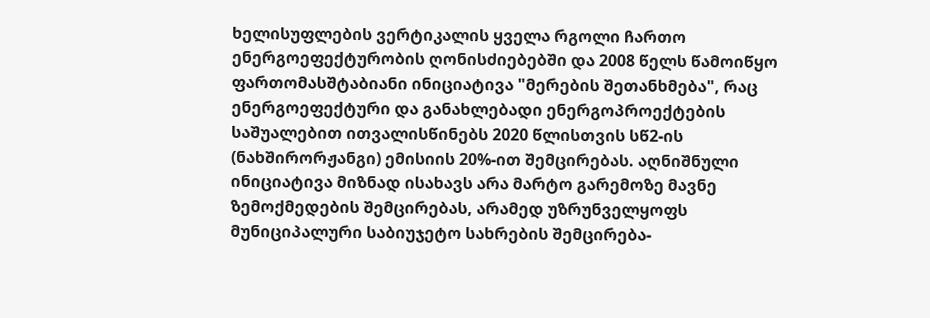ხელისუფლების ვერტიკალის ყველა რგოლი ჩართო ენერგოეფექტურობის ღონისძიებებში და 2008 წელს წამოიწყო ფართომასშტაბიანი ინიციატივა "მერების შეთანხმება", რაც ენერგოეფექტური და განახლებადი ენერგოპროექტების საშუალებით ითვალისწინებს 2020 წლისთვის სწ2-ის (ნახშირორჟანგი) ემისიის 20%-ით შემცირებას. აღნიშნული ინიციატივა მიზნად ისახავს არა მარტო გარემოზე მავნე ზემოქმედების შემცირებას, არამედ უზრუნველყოფს მუნიციპალური საბიუჯეტო სახრების შემცირება-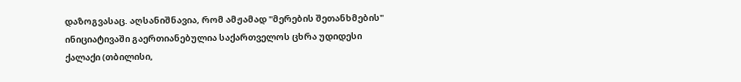დაზოგვასაც. აღსანიშნავია, რომ ამჟამად "მერების შეთანხმების" ინიციატივაში გაერთიანებულია საქართველოს ცხრა უდიდესი ქალაქი (თბილისი,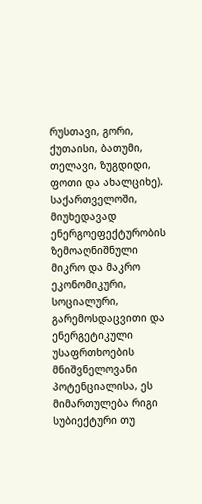რუსთავი, გორი, ქუთაისი, ბათუმი, თელავი, ზუგდიდი, ფოთი და ახალციხე).
საქართველოში, მიუხედავად ენერგოეფექტურობის ზემოაღნიშნული მიკრო და მაკრო ეკონომიკური, სოციალური, გარემოსდაცვითი და ენერგეტიკული უსაფრთხოების მნიშვნელოვანი პოტენციალისა, ეს მიმართულება რიგი სუბიექტური თუ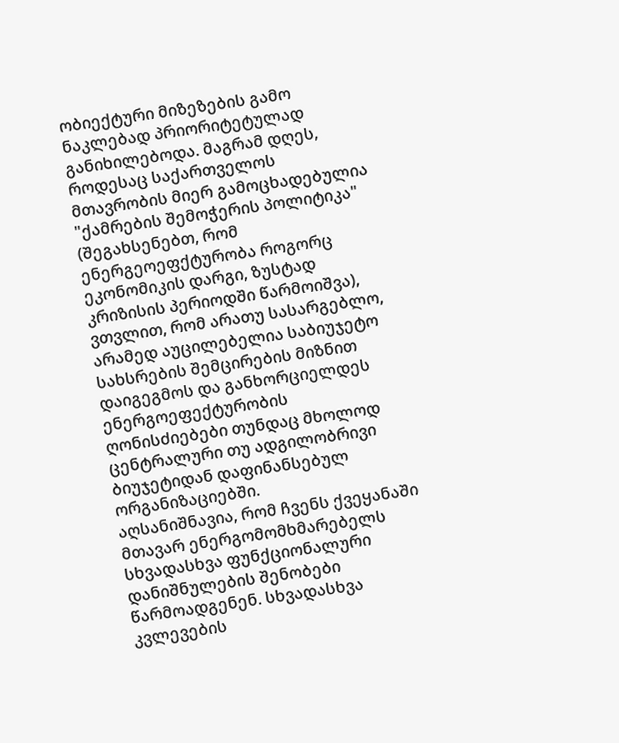ობიექტური მიზეზების გამო ნაკლებად პრიორიტეტულად განიხილებოდა. მაგრამ დღეს, როდესაც საქართველოს მთავრობის მიერ გამოცხადებულია "ქამრების შემოჭერის პოლიტიკა" (შეგახსენებთ, რომ ენერგეოეფქტურობა როგორც ეკონომიკის დარგი, ზუსტად კრიზისის პერიოდში წარმოიშვა), ვთვლით, რომ არათუ სასარგებლო, არამედ აუცილებელია საბიუჯეტო სახსრების შემცირების მიზნით დაიგეგმოს და განხორციელდეს ენერგოეფექტურობის ღონისძიებები თუნდაც მხოლოდ ცენტრალური თუ ადგილობრივი ბიუჯეტიდან დაფინანსებულ ორგანიზაციებში.
აღსანიშნავია, რომ ჩვენს ქვეყანაში მთავარ ენერგომომხმარებელს სხვადასხვა ფუნქციონალური დანიშნულების შენობები წარმოადგენენ. სხვადასხვა კვლევების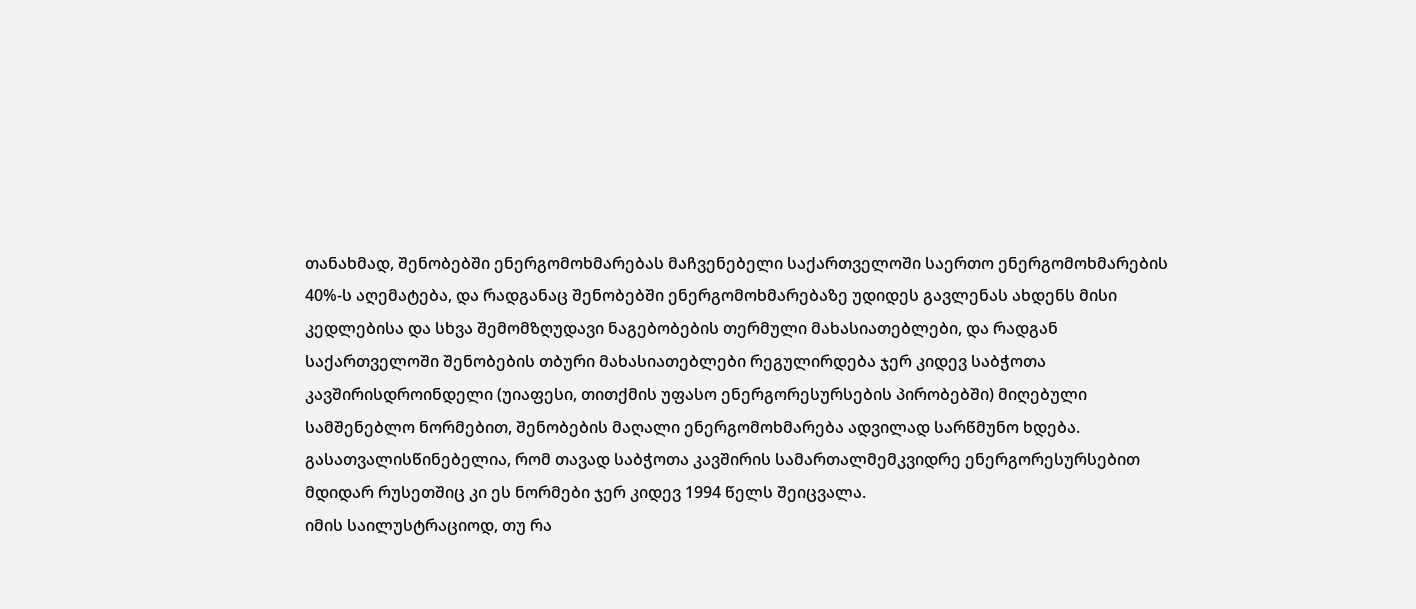თანახმად, შენობებში ენერგომოხმარებას მაჩვენებელი საქართველოში საერთო ენერგომოხმარების 40%-ს აღემატება, და რადგანაც შენობებში ენერგომოხმარებაზე უდიდეს გავლენას ახდენს მისი კედლებისა და სხვა შემომზღუდავი ნაგებობების თერმული მახასიათებლები, და რადგან საქართველოში შენობების თბური მახასიათებლები რეგულირდება ჯერ კიდევ საბჭოთა კავშირისდროინდელი (უიაფესი, თითქმის უფასო ენერგორესურსების პირობებში) მიღებული სამშენებლო ნორმებით, შენობების მაღალი ენერგომოხმარება ადვილად სარწმუნო ხდება. გასათვალისწინებელია, რომ თავად საბჭოთა კავშირის სამართალმემკვიდრე ენერგორესურსებით მდიდარ რუსეთშიც კი ეს ნორმები ჯერ კიდევ 1994 წელს შეიცვალა.
იმის საილუსტრაციოდ, თუ რა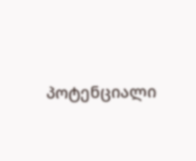პოტენციალი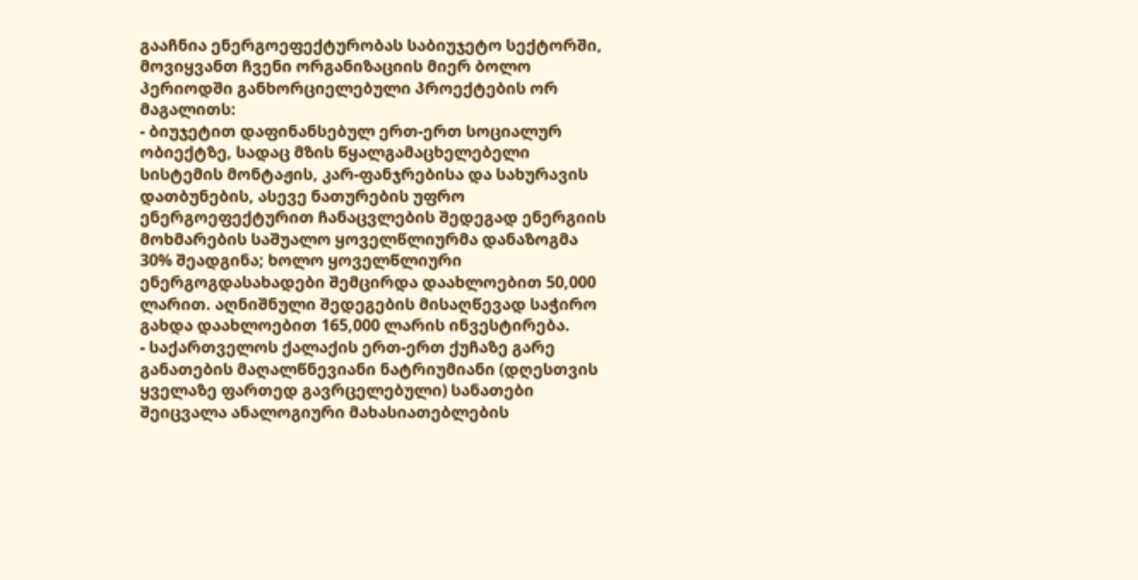გააჩნია ენერგოეფექტურობას საბიუჯეტო სექტორში, მოვიყვანთ ჩვენი ორგანიზაციის მიერ ბოლო პერიოდში განხორციელებული პროექტების ორ მაგალითს:
- ბიუჯეტით დაფინანსებულ ერთ-ერთ სოციალურ ობიექტზე, სადაც მზის წყალგამაცხელებელი სისტემის მონტაჟის, კარ-ფანჯრებისა და სახურავის დათბუნების, ასევე ნათურების უფრო ენერგოეფექტურით ჩანაცვლების შედეგად ენერგიის მოხმარების საშუალო ყოველწლიურმა დანაზოგმა 30% შეადგინა; ხოლო ყოველწლიური ენერგოგდასახადები შემცირდა დაახლოებით 50,000 ლარით. აღნიშნული შედეგების მისაღწევად საჭირო გახდა დაახლოებით 165,000 ლარის ინვესტირება.
- საქართველოს ქალაქის ერთ-ერთ ქუჩაზე გარე განათების მაღალწნევიანი ნატრიუმიანი (დღესთვის ყველაზე ფართედ გავრცელებული) სანათები შეიცვალა ანალოგიური მახასიათებლების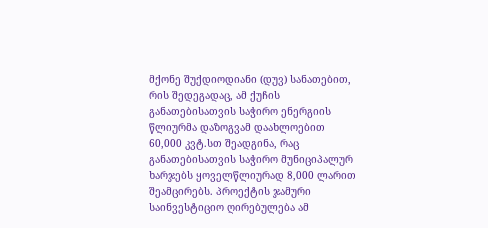მქონე შუქდიოდიანი (დუვ) სანათებით, რის შედეგადაც, ამ ქუჩის განათებისათვის საჭირო ენერგიის წლიურმა დაზოგვამ დაახლოებით 60,000 კვტ.სთ შეადგინა, რაც განათებისათვის საჭირო მუნიციპალურ ხარჯებს ყოველწლიურად 8,000 ლარით შეამცირებს. პროექტის ჯამური საინვესტიციო ღირებულება ამ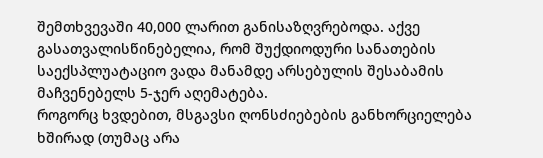შემთხვევაში 40,000 ლარით განისაზღვრებოდა. აქვე გასათვალისწინებელია, რომ შუქდიოდური სანათების საექსპლუატაციო ვადა მანამდე არსებულის შესაბამის მაჩვენებელს 5-ჯერ აღემატება.
როგორც ხვდებით, მსგავსი ღონსძიებების განხორციელება ხშირად (თუმაც არა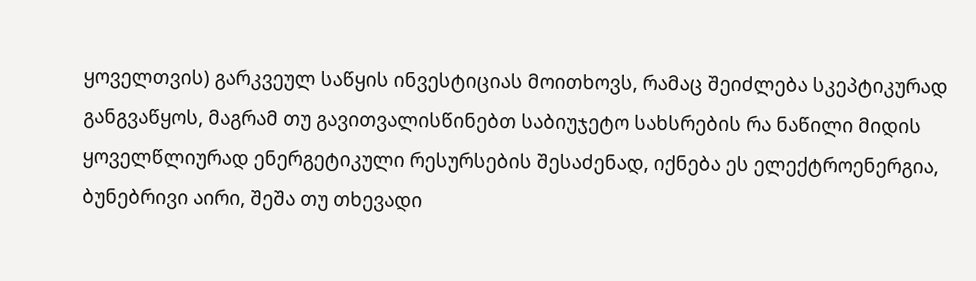ყოველთვის) გარკვეულ საწყის ინვესტიციას მოითხოვს, რამაც შეიძლება სკეპტიკურად განგვაწყოს, მაგრამ თუ გავითვალისწინებთ საბიუჯეტო სახსრების რა ნაწილი მიდის ყოველწლიურად ენერგეტიკული რესურსების შესაძენად, იქნება ეს ელექტროენერგია, ბუნებრივი აირი, შეშა თუ თხევადი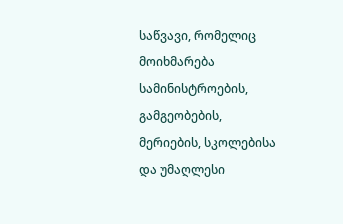საწვავი, რომელიც მოიხმარება სამინისტროების, გამგეობების, მერიების, სკოლებისა და უმაღლესი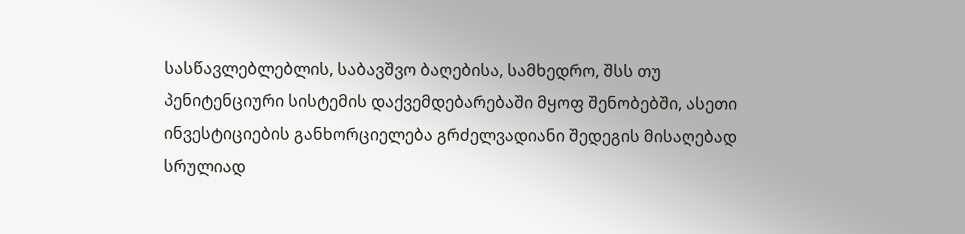სასწავლებლებლის, საბავშვო ბაღებისა, სამხედრო, შსს თუ პენიტენციური სისტემის დაქვემდებარებაში მყოფ შენობებში, ასეთი ინვესტიციების განხორციელება გრძელვადიანი შედეგის მისაღებად სრულიად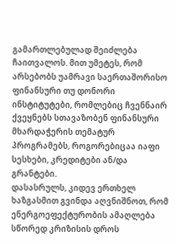გამართლებულად შეიძლება ჩაითვალოს. მით უმეტეს, რომ არსებობს უამრავი საერთაშორისო ფინანსური თუ დონორი ინსტიტუტები, რომლებიც ჩვენნაირ ქვეყნებს სთავაზობენ ფინანსური მხარდაჭერის თემატურ პროგრამებს, როგორებიცაა იაფი სესხები, კრედიტები ან/და გრანტები.
დასასრულს, კიდევ ერთხელ ხაზგასმით გვინდა აღვნიშნოთ, რომ ენერგოეფექტურობის ამაღლება სწორედ კრიზისის დროს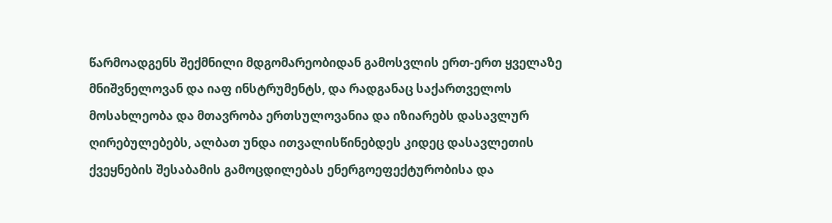წარმოადგენს შექმნილი მდგომარეობიდან გამოსვლის ერთ-ერთ ყველაზე მნიშვნელოვან და იაფ ინსტრუმენტს, და რადგანაც საქართველოს მოსახლეობა და მთავრობა ერთსულოვანია და იზიარებს დასავლურ ღირებულებებს, ალბათ უნდა ითვალისწინებდეს კიდეც დასავლეთის ქვეყნების შესაბამის გამოცდილებას ენერგოეფექტურობისა და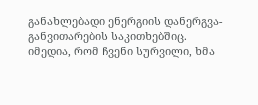განახლებადი ენერგიის დანერგვა-განვითარების საკითხებშიც.
იმედია, რომ ჩვენი სურვილი, ხმა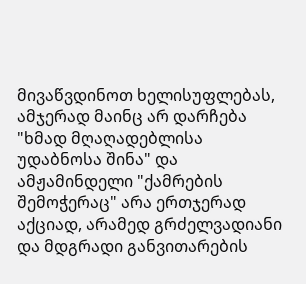მივაწვდინოთ ხელისუფლებას, ამჯერად მაინც არ დარჩება "ხმად მღაღადებლისა უდაბნოსა შინა" და ამჟამინდელი "ქამრების შემოჭერაც" არა ერთჯერად აქციად, არამედ გრძელვადიანი და მდგრადი განვითარების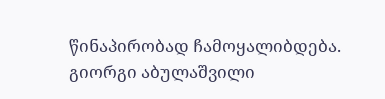წინაპირობად ჩამოყალიბდება.
გიორგი აბულაშვილი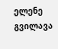ელენე გვილავა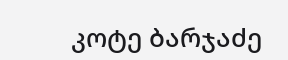კოტე ბარჯაძე